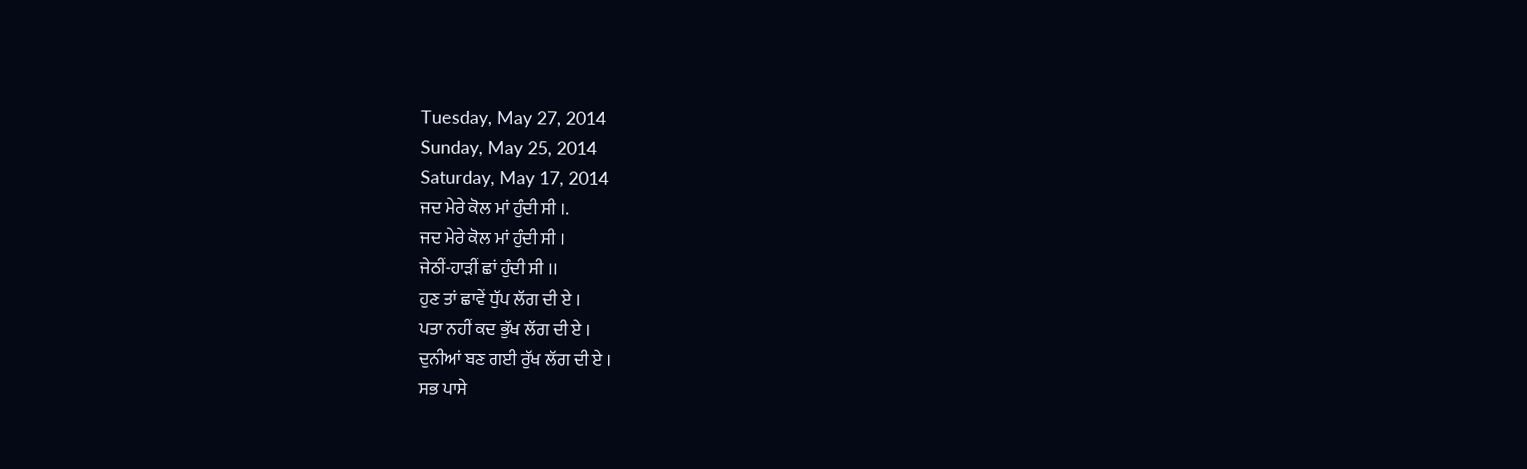Tuesday, May 27, 2014
Sunday, May 25, 2014
Saturday, May 17, 2014
ਜਦ ਮੇਰੇ ਕੋਲ ਮਾਂ ਹੁੰਦੀ ਸੀ ।.
ਜਦ ਮੇਰੇ ਕੋਲ ਮਾਂ ਹੁੰਦੀ ਸੀ ।
ਜੇਠੀਂ-ਹਾੜੀਂ ਛਾਂ ਹੁੰਦੀ ਸੀ ।।
ਹੁਣ ਤਾਂ ਛਾਵੇਂ ਧੁੱਪ ਲੱਗ ਦੀ ਏ ।
ਪਤਾ ਨਹੀਂ ਕਦ ਭੁੱਖ ਲੱਗ ਦੀ ਏ ।
ਦੁਨੀਆਂ ਬਣ ਗਈ ਰੁੱਖ ਲੱਗ ਦੀ ਏ ।
ਸਭ ਪਾਸੇ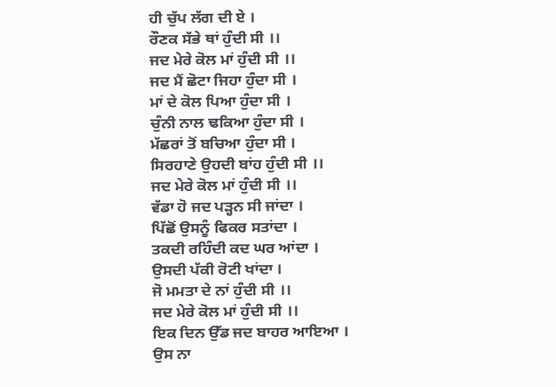ਹੀ ਚੁੱਪ ਲੱਗ ਦੀ ਏ ।
ਰੌਣਕ ਸੱਭੇ ਥਾਂ ਹੁੰਦੀ ਸੀ ।।
ਜਦ ਮੇਰੇ ਕੋਲ ਮਾਂ ਹੁੰਦੀ ਸੀ ।।
ਜਦ ਮੈਂ ਛੋਟਾ ਜਿਹਾ ਹੁੰਦਾ ਸੀ ।
ਮਾਂ ਦੇ ਕੋਲ ਪਿਆ ਹੁੰਦਾ ਸੀ ।
ਚੁੰਨੀ ਨਾਲ ਢਕਿਆ ਹੁੰਦਾ ਸੀ ।
ਮੱਛਰਾਂ ਤੋਂ ਬਚਿਆ ਹੁੰਦਾ ਸੀ ।
ਸਿਰਹਾਣੇ ਉਹਦੀ ਬਾਂਹ ਹੁੰਦੀ ਸੀ ।।
ਜਦ ਮੇਰੇ ਕੋਲ ਮਾਂ ਹੁੰਦੀ ਸੀ ।।
ਵੱਡਾ ਹੋ ਜਦ ਪੜ੍ਹਨ ਸੀ ਜਾਂਦਾ ।
ਪਿੱਛੋਂ ਉਸਨੂੰ ਫਿਕਰ ਸਤਾਂਦਾ ।
ਤਕਦੀ ਰਹਿੰਦੀ ਕਦ ਘਰ ਆਂਦਾ ।
ਉਸਦੀ ਪੱਕੀ ਰੋਟੀ ਖਾਂਦਾ ।
ਜੋ ਮਮਤਾ ਦੇ ਨਾਂ ਹੁੰਦੀ ਸੀ ।।
ਜਦ ਮੇਰੇ ਕੋਲ ਮਾਂ ਹੁੰਦੀ ਸੀ ।।
ਇਕ ਦਿਨ ਉੱਡ ਜਦ ਬਾਹਰ ਆਇਆ ।
ਉਸ ਨਾ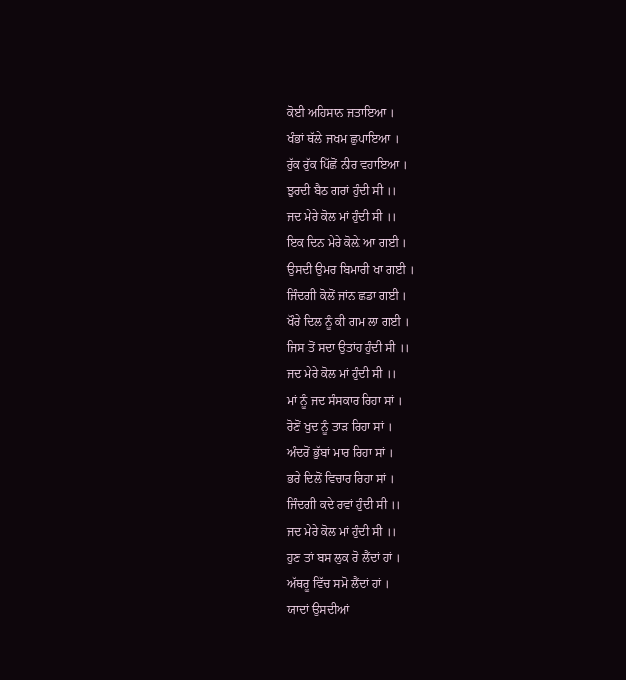ਕੋਈ ਅਹਿਸਾਨ ਜਤਾਇਆ ।
ਖੰਭਾਂ ਥੱਲੇ ਜਖਮ ਛੁਪਾਇਆ ।
ਰੁੱਕ ਰੁੱਕ ਪਿੱਛੋਂ ਨੀਰ ਵਹਾਇਆ ।
ਝੁਰਦੀ ਬੈਠ ਗਰਾਂ ਹੁੰਦੀ ਸੀ ।।
ਜਦ ਮੇਰੇ ਕੋਲ ਮਾਂ ਹੁੰਦੀ ਸੀ ।।
ਇਕ ਦਿਨ ਮੇਰੇ ਕੋਲ਼ੇ ਆ ਗਈ ।
ਉਸਦੀ ਉਮਰ ਬਿਮਾਰੀ ਖਾ ਗਈ ।
ਜਿੰਦਗੀ ਕੋਲੋਂ ਜਾਂਨ ਛਡਾ ਗਈ ।
ਖੌਰੇ ਦਿਲ ਨੂੰ ਕੀ ਗਮ ਲਾ ਗਈ ।
ਜਿਸ ਤੋਂ ਸਦਾ ਉਤਾਂਹ ਹੁੰਦੀ ਸੀ ।।
ਜਦ ਮੇਰੇ ਕੋਲ ਮਾਂ ਹੁੰਦੀ ਸੀ ।।
ਮਾਂ ਨੂੰ ਜਦ ਸੰਸਕਾਰ ਰਿਹਾ ਸਾਂ ।
ਰੋਣੋਂ ਖੁਦ ਨੂੰ ਤਾੜ ਰਿਹਾ ਸਾਂ ।
ਅੰਦਰੋਂ ਭੁੱਬਾਂ ਮਾਰ ਰਿਹਾ ਸਾਂ ।
ਭਰੇ ਦਿਲੋਂ ਵਿਚਾਰ ਰਿਹਾ ਸਾਂ ।
ਜਿੰਦਗੀ ਕਦੇ ਰਵਾਂ ਹੁੰਦੀ ਸੀ ।।
ਜਦ ਮੇਰੇ ਕੋਲ ਮਾਂ ਹੁੰਦੀ ਸੀ ।।
ਹੁਣ ਤਾਂ ਬਸ ਲੁਕ ਰੋ ਲੈਂਦਾਂ ਹਾਂ ।
ਅੱਥਰੂ ਵਿੱਚ ਸਮੋ ਲੈਂਦਾਂ ਹਾਂ ।
ਯਾਦਾਂ ਉਸਦੀਆਂ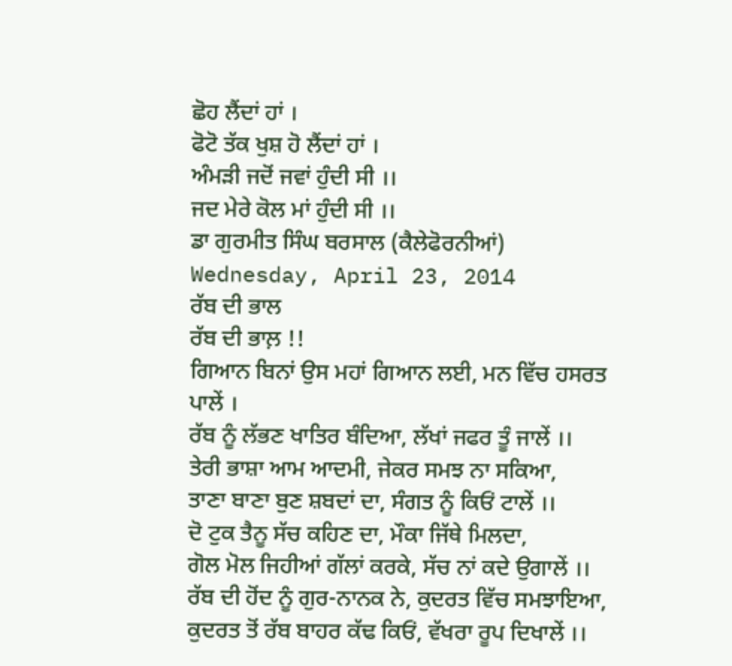ਛੋਹ ਲੈਂਦਾਂ ਹਾਂ ।
ਫੋਟੋ ਤੱਕ ਖੁਸ਼ ਹੋ ਲੈਂਦਾਂ ਹਾਂ ।
ਅੰਮੜੀ ਜਦੋਂ ਜਵਾਂ ਹੁੰਦੀ ਸੀ ।।
ਜਦ ਮੇਰੇ ਕੋਲ ਮਾਂ ਹੁੰਦੀ ਸੀ ।।
ਡਾ ਗੁਰਮੀਤ ਸਿੰਘ ਬਰਸਾਲ (ਕੈਲੇਫੋਰਨੀਆਂ)
Wednesday, April 23, 2014
ਰੱਬ ਦੀ ਭਾਲ
ਰੱਬ ਦੀ ਭਾਲ਼ !!
ਗਿਆਨ ਬਿਨਾਂ ਉਸ ਮਹਾਂ ਗਿਆਨ ਲਈ, ਮਨ ਵਿੱਚ ਹਸਰਤ ਪਾਲੇਂ ।
ਰੱਬ ਨੂੰ ਲੱਭਣ ਖਾਤਿਰ ਬੰਦਿਆ, ਲੱਖਾਂ ਜਫਰ ਤੂੰ ਜਾਲੇਂ ।।
ਤੇਰੀ ਭਾਸ਼ਾ ਆਮ ਆਦਮੀ, ਜੇਕਰ ਸਮਝ ਨਾ ਸਕਿਆ,
ਤਾਣਾ ਬਾਣਾ ਬੁਣ ਸ਼ਬਦਾਂ ਦਾ, ਸੰਗਤ ਨੂੰ ਕਿਓਂ ਟਾਲੇਂ ।।
ਦੋ ਟੁਕ ਤੈਨੂ ਸੱਚ ਕਹਿਣ ਦਾ, ਮੌਕਾ ਜਿੱਥੇ ਮਿਲਦਾ,
ਗੋਲ ਮੋਲ ਜਿਹੀਆਂ ਗੱਲਾਂ ਕਰਕੇ, ਸੱਚ ਨਾਂ ਕਦੇ ਉਗਾਲੇਂ ।।
ਰੱਬ ਦੀ ਹੋਂਦ ਨੂੰ ਗੁਰ-ਨਾਨਕ ਨੇ, ਕੁਦਰਤ ਵਿੱਚ ਸਮਝਾਇਆ,
ਕੁਦਰਤ ਤੋਂ ਰੱਬ ਬਾਹਰ ਕੱਢ ਕਿਓਂ, ਵੱਖਰਾ ਰੂਪ ਦਿਖਾਲੇਂ ।।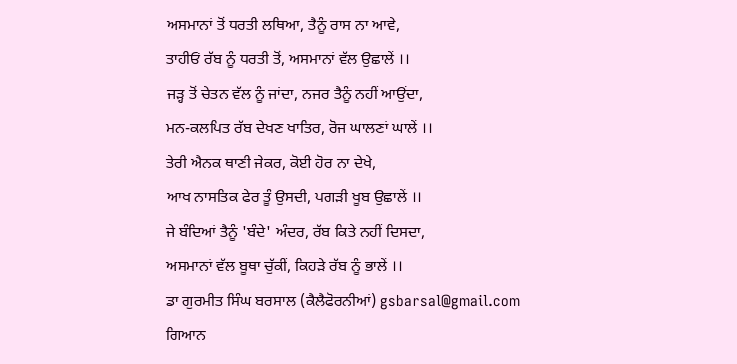ਅਸਮਾਨਾਂ ਤੋਂ ਧਰਤੀ ਲਥਿਆ, ਤੈਨੂੰ ਰਾਸ ਨਾ ਆਵੇ,
ਤਾਹੀਓਂ ਰੱਬ ਨੂੰ ਧਰਤੀ ਤੋਂ, ਅਸਮਾਨਾਂ ਵੱਲ ਉਛਾਲੇਂ ।।
ਜੜ੍ਹ ਤੋਂ ਚੇਤਨ ਵੱਲ ਨੂੰ ਜਾਂਦਾ, ਨਜਰ ਤੈਨੂੰ ਨਹੀਂ ਆਉਂਦਾ,
ਮਨ-ਕਲਪਿਤ ਰੱਬ ਦੇਖਣ ਖਾਤਿਰ, ਰੋਜ ਘਾਲਣਾਂ ਘਾਲੇਂ ।।
ਤੇਰੀ ਐਨਕ ਥਾਣੀ ਜੇਕਰ, ਕੋਈ ਹੋਰ ਨਾ ਦੇਖੇ,
ਆਖ ਨਾਸਤਿਕ ਫੇਰ ਤੂੰ ਉਸਦੀ, ਪਗੜੀ ਖੂਬ ਉਛਾਲੇਂ ।।
ਜੇ ਬੰਦਿਆਂ ਤੈਨੂੰ 'ਬੰਦੇ' ਅੰਦਰ, ਰੱਬ ਕਿਤੇ ਨਹੀਂ ਦਿਸਦਾ,
ਅਸਮਾਨਾਂ ਵੱਲ ਬੂਥਾ ਚੁੱਕੀਂ, ਕਿਹੜੇ ਰੱਬ ਨੂੰ ਭਾਲੇਂ ।।
ਡਾ ਗੁਰਮੀਤ ਸਿੰਘ ਬਰਸਾਲ (ਕੈਲੈਫੋਰਨੀਆਂ) gsbarsal@gmail.com
ਗਿਆਨ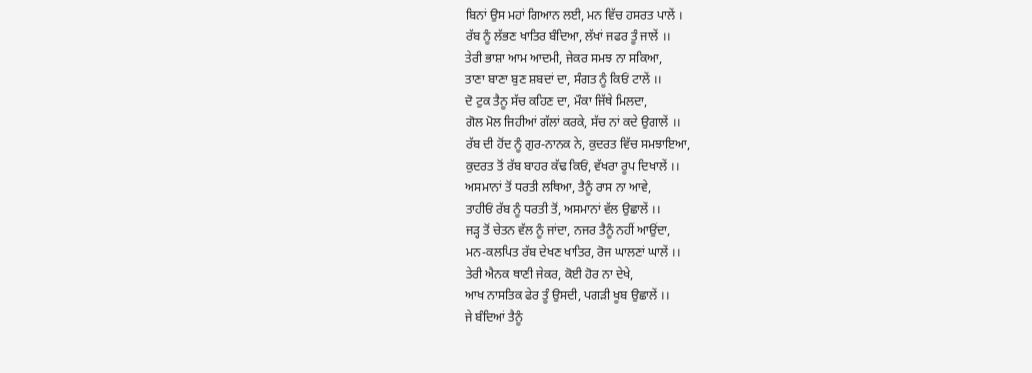ਬਿਨਾਂ ਉਸ ਮਹਾਂ ਗਿਆਨ ਲਈ, ਮਨ ਵਿੱਚ ਹਸਰਤ ਪਾਲੇਂ ।
ਰੱਬ ਨੂੰ ਲੱਭਣ ਖਾਤਿਰ ਬੰਦਿਆ, ਲੱਖਾਂ ਜਫਰ ਤੂੰ ਜਾਲੇਂ ।।
ਤੇਰੀ ਭਾਸ਼ਾ ਆਮ ਆਦਮੀ, ਜੇਕਰ ਸਮਝ ਨਾ ਸਕਿਆ,
ਤਾਣਾ ਬਾਣਾ ਬੁਣ ਸ਼ਬਦਾਂ ਦਾ, ਸੰਗਤ ਨੂੰ ਕਿਓਂ ਟਾਲੇਂ ।।
ਦੋ ਟੁਕ ਤੈਨੂ ਸੱਚ ਕਹਿਣ ਦਾ, ਮੌਕਾ ਜਿੱਥੇ ਮਿਲਦਾ,
ਗੋਲ ਮੋਲ ਜਿਹੀਆਂ ਗੱਲਾਂ ਕਰਕੇ, ਸੱਚ ਨਾਂ ਕਦੇ ਉਗਾਲੇਂ ।।
ਰੱਬ ਦੀ ਹੋਂਦ ਨੂੰ ਗੁਰ-ਨਾਨਕ ਨੇ, ਕੁਦਰਤ ਵਿੱਚ ਸਮਝਾਇਆ,
ਕੁਦਰਤ ਤੋਂ ਰੱਬ ਬਾਹਰ ਕੱਢ ਕਿਓਂ, ਵੱਖਰਾ ਰੂਪ ਦਿਖਾਲੇਂ ।।
ਅਸਮਾਨਾਂ ਤੋਂ ਧਰਤੀ ਲਥਿਆ, ਤੈਨੂੰ ਰਾਸ ਨਾ ਆਵੇ,
ਤਾਹੀਓਂ ਰੱਬ ਨੂੰ ਧਰਤੀ ਤੋਂ, ਅਸਮਾਨਾਂ ਵੱਲ ਉਛਾਲੇਂ ।।
ਜੜ੍ਹ ਤੋਂ ਚੇਤਨ ਵੱਲ ਨੂੰ ਜਾਂਦਾ, ਨਜਰ ਤੈਨੂੰ ਨਹੀਂ ਆਉਂਦਾ,
ਮਨ-ਕਲਪਿਤ ਰੱਬ ਦੇਖਣ ਖਾਤਿਰ, ਰੋਜ ਘਾਲਣਾਂ ਘਾਲੇਂ ।।
ਤੇਰੀ ਐਨਕ ਥਾਣੀ ਜੇਕਰ, ਕੋਈ ਹੋਰ ਨਾ ਦੇਖੇ,
ਆਖ ਨਾਸਤਿਕ ਫੇਰ ਤੂੰ ਉਸਦੀ, ਪਗੜੀ ਖੂਬ ਉਛਾਲੇਂ ।।
ਜੇ ਬੰਦਿਆਂ ਤੈਨੂੰ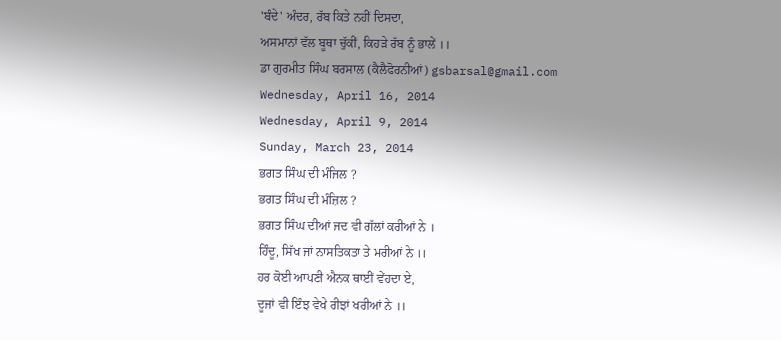'ਬੰਦੇ' ਅੰਦਰ, ਰੱਬ ਕਿਤੇ ਨਹੀਂ ਦਿਸਦਾ,
ਅਸਮਾਨਾਂ ਵੱਲ ਬੂਥਾ ਚੁੱਕੀਂ, ਕਿਹੜੇ ਰੱਬ ਨੂੰ ਭਾਲੇਂ ।।
ਡਾ ਗੁਰਮੀਤ ਸਿੰਘ ਬਰਸਾਲ (ਕੈਲੈਫੋਰਨੀਆਂ) gsbarsal@gmail.com
Wednesday, April 16, 2014
Wednesday, April 9, 2014
Sunday, March 23, 2014
ਭਗਤ ਸਿੰਘ ਦੀ ਮੰਜਿਲ ?
ਭਗਤ ਸਿੰਘ ਦੀ ਮੰਜ਼ਿਲ ?
ਭਗਤ ਸਿੰਘ ਦੀਆਂ ਜਦ ਵੀ ਗੱਲਾਂ ਕਰੀਆਂ ਨੇ ।
ਹਿੰਦੂ, ਸਿੱਖ ਜਾਂ ਨਾਸਤਿਕਤਾ ਤੇ ਮਰੀਆਂ ਨੇ ।।
ਹਰ ਕੋਈ ਆਪਣੀ ਐਨਕ ਥਾਈਂ ਵੇਂਹਦਾ ਏ,
ਦੂਜਾਂ ਵੀ ਇੰਝ ਵੇਖੇ ਰੀਝਾਂ ਖਰੀਆਂ ਨੇ ।।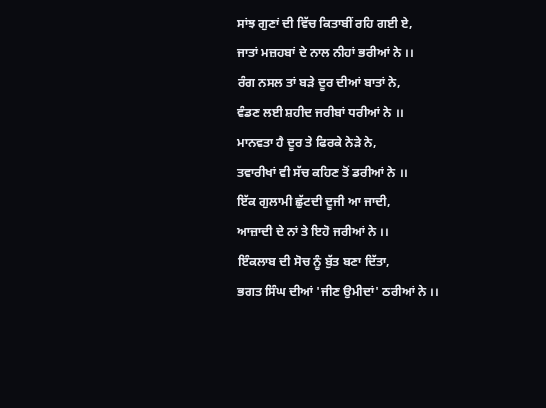ਸਾਂਝ ਗੁਣਾਂ ਦੀ ਵਿੱਚ ਕਿਤਾਬੀਂ ਰਹਿ ਗਈ ਏ,
ਜਾਤਾਂ ਮਜ਼ਹਬਾਂ ਦੇ ਨਾਲ ਨੀਹਾਂ ਭਰੀਆਂ ਨੇ ।।
ਰੰਗ ਨਸਲ ਤਾਂ ਬੜੇ ਦੂਰ ਦੀਆਂ ਬਾਤਾਂ ਨੇ,
ਵੰਡਣ ਲਈ ਸ਼ਹੀਦ ਜਰੀਬਾਂ ਧਰੀਆਂ ਨੇ ।।
ਮਾਨਵਤਾ ਹੈ ਦੂਰ ਤੇ ਫਿਰਕੇ ਨੇੜੇ ਨੇ,
ਤਵਾਰੀਖਾਂ ਵੀ ਸੱਚ ਕਹਿਣ ਤੋਂ ਡਰੀਆਂ ਨੇ ।।
ਇੱਕ ਗੁਲਾਮੀ ਛੁੱਟਦੀ ਦੂਜੀ ਆ ਜਾਦੀ,
ਆਜ਼ਾਦੀ ਦੇ ਨਾਂ ਤੇ ਇਹੋ ਜਰੀਆਂ ਨੇ ।।
ਇੰਕਲਾਬ ਦੀ ਸੋਚ ਨੂੰ ਬੁੱਤ ਬਣਾ ਦਿੱਤਾ,
ਭਗਤ ਸਿੰਘ ਦੀਆਂ 'ਜੀਣ ਉਮੀਦਾਂ' ਠਰੀਆਂ ਨੇ ।।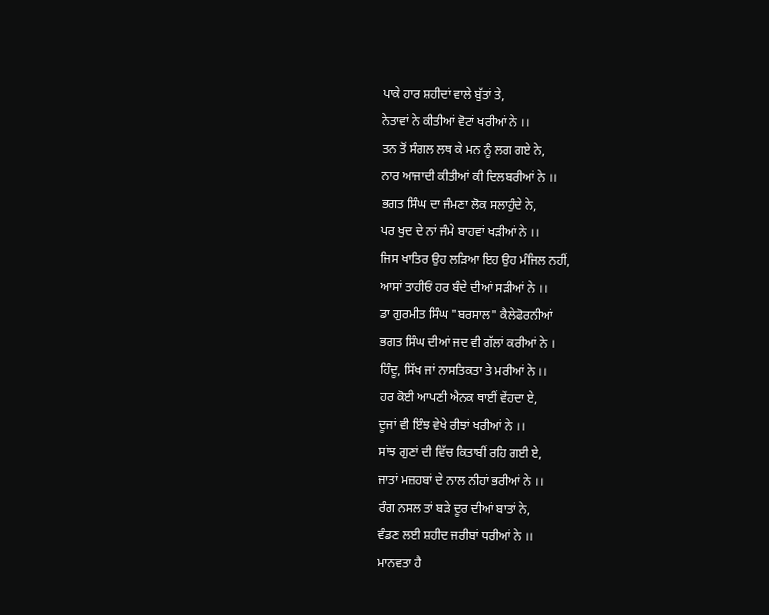ਪਾਕੇ ਹਾਰ ਸ਼ਹੀਦਾਂ ਵਾਲੇ ਬੁੱਤਾਂ ਤੇ,
ਨੇਤਾਵਾਂ ਨੇ ਕੀਤੀਆਂ ਵੋਟਾਂ ਖਰੀਆਂ ਨੇ ।।
ਤਨ ਤੋਂ ਸੰਗਲ ਲਥ ਕੇ ਮਨ ਨੂੰ ਲਗ ਗਏ ਨੇ,
ਨਾਰ ਆਜਾਦੀ ਕੀਤੀਆਂ ਕੀ ਦਿਲਬਰੀਆਂ ਨੇ ।।
ਭਗਤ ਸਿੰਘ ਦਾ ਜੰਮਣਾ ਲੋਕ ਸਲਾਹੁੰਦੇ ਨੇ,
ਪਰ ਖੁਦ ਦੇ ਨਾਂ ਜੰਮੇ ਬਾਹਵਾਂ ਖੜੀਆਂ ਨੇ ।।
ਜਿਸ ਖਾਤਿਰ ਉਹ ਲੜਿਆ ਇਹ ਉਹ ਮੰਜਿਲ ਨਹੀਂ,
ਆਸਾਂ ਤਾਹੀਓਂ ਹਰ ਬੰਦੇ ਦੀਆਂ ਸੜੀਆਂ ਨੇ ।।
ਡਾ ਗੁਰਮੀਤ ਸਿੰਘ "ਬਰਸਾਲ" ਕੈਲੇਫੋਰਨੀਆਂ
ਭਗਤ ਸਿੰਘ ਦੀਆਂ ਜਦ ਵੀ ਗੱਲਾਂ ਕਰੀਆਂ ਨੇ ।
ਹਿੰਦੂ, ਸਿੱਖ ਜਾਂ ਨਾਸਤਿਕਤਾ ਤੇ ਮਰੀਆਂ ਨੇ ।।
ਹਰ ਕੋਈ ਆਪਣੀ ਐਨਕ ਥਾਈਂ ਵੇਂਹਦਾ ਏ,
ਦੂਜਾਂ ਵੀ ਇੰਝ ਵੇਖੇ ਰੀਝਾਂ ਖਰੀਆਂ ਨੇ ।।
ਸਾਂਝ ਗੁਣਾਂ ਦੀ ਵਿੱਚ ਕਿਤਾਬੀਂ ਰਹਿ ਗਈ ਏ,
ਜਾਤਾਂ ਮਜ਼ਹਬਾਂ ਦੇ ਨਾਲ ਨੀਹਾਂ ਭਰੀਆਂ ਨੇ ।।
ਰੰਗ ਨਸਲ ਤਾਂ ਬੜੇ ਦੂਰ ਦੀਆਂ ਬਾਤਾਂ ਨੇ,
ਵੰਡਣ ਲਈ ਸ਼ਹੀਦ ਜਰੀਬਾਂ ਧਰੀਆਂ ਨੇ ।।
ਮਾਨਵਤਾ ਹੈ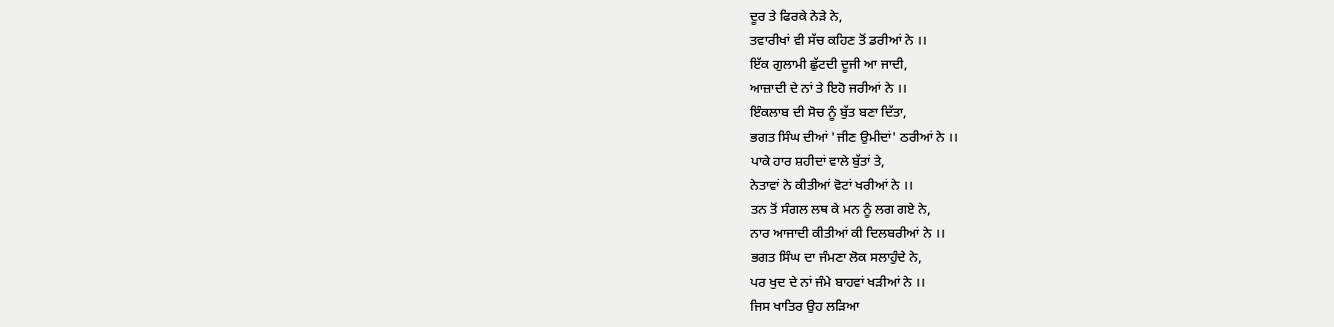ਦੂਰ ਤੇ ਫਿਰਕੇ ਨੇੜੇ ਨੇ,
ਤਵਾਰੀਖਾਂ ਵੀ ਸੱਚ ਕਹਿਣ ਤੋਂ ਡਰੀਆਂ ਨੇ ।।
ਇੱਕ ਗੁਲਾਮੀ ਛੁੱਟਦੀ ਦੂਜੀ ਆ ਜਾਦੀ,
ਆਜ਼ਾਦੀ ਦੇ ਨਾਂ ਤੇ ਇਹੋ ਜਰੀਆਂ ਨੇ ।।
ਇੰਕਲਾਬ ਦੀ ਸੋਚ ਨੂੰ ਬੁੱਤ ਬਣਾ ਦਿੱਤਾ,
ਭਗਤ ਸਿੰਘ ਦੀਆਂ 'ਜੀਣ ਉਮੀਦਾਂ' ਠਰੀਆਂ ਨੇ ।।
ਪਾਕੇ ਹਾਰ ਸ਼ਹੀਦਾਂ ਵਾਲੇ ਬੁੱਤਾਂ ਤੇ,
ਨੇਤਾਵਾਂ ਨੇ ਕੀਤੀਆਂ ਵੋਟਾਂ ਖਰੀਆਂ ਨੇ ।।
ਤਨ ਤੋਂ ਸੰਗਲ ਲਥ ਕੇ ਮਨ ਨੂੰ ਲਗ ਗਏ ਨੇ,
ਨਾਰ ਆਜਾਦੀ ਕੀਤੀਆਂ ਕੀ ਦਿਲਬਰੀਆਂ ਨੇ ।।
ਭਗਤ ਸਿੰਘ ਦਾ ਜੰਮਣਾ ਲੋਕ ਸਲਾਹੁੰਦੇ ਨੇ,
ਪਰ ਖੁਦ ਦੇ ਨਾਂ ਜੰਮੇ ਬਾਹਵਾਂ ਖੜੀਆਂ ਨੇ ।।
ਜਿਸ ਖਾਤਿਰ ਉਹ ਲੜਿਆ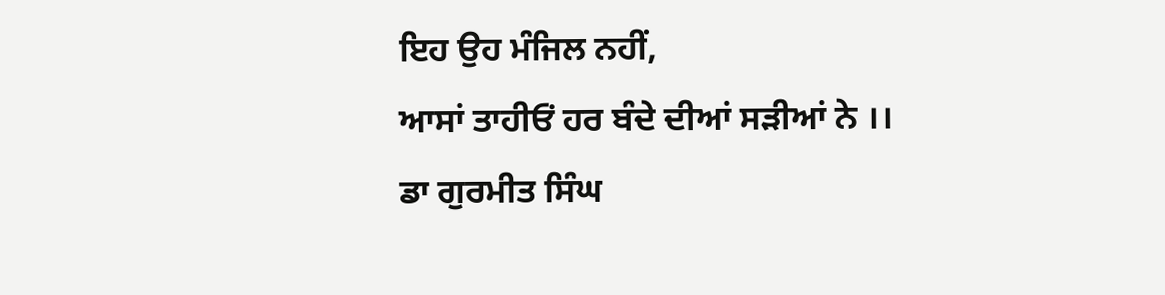ਇਹ ਉਹ ਮੰਜਿਲ ਨਹੀਂ,
ਆਸਾਂ ਤਾਹੀਓਂ ਹਰ ਬੰਦੇ ਦੀਆਂ ਸੜੀਆਂ ਨੇ ।।
ਡਾ ਗੁਰਮੀਤ ਸਿੰਘ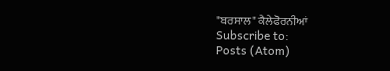"ਬਰਸਾਲ" ਕੈਲੇਫੋਰਨੀਆਂ
Subscribe to:
Posts (Atom)